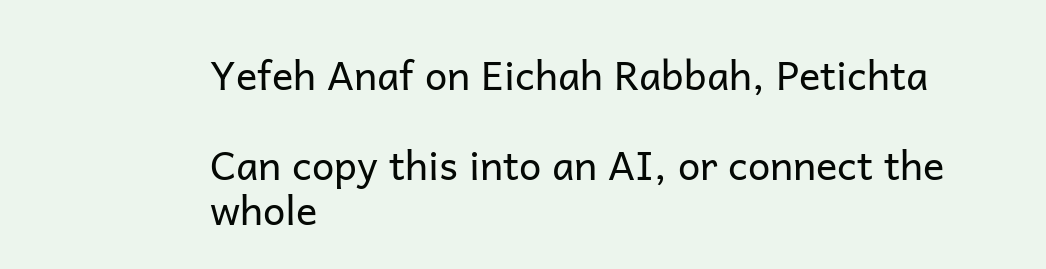Yefeh Anaf on Eichah Rabbah, Petichta

Can copy this into an AI, or connect the whole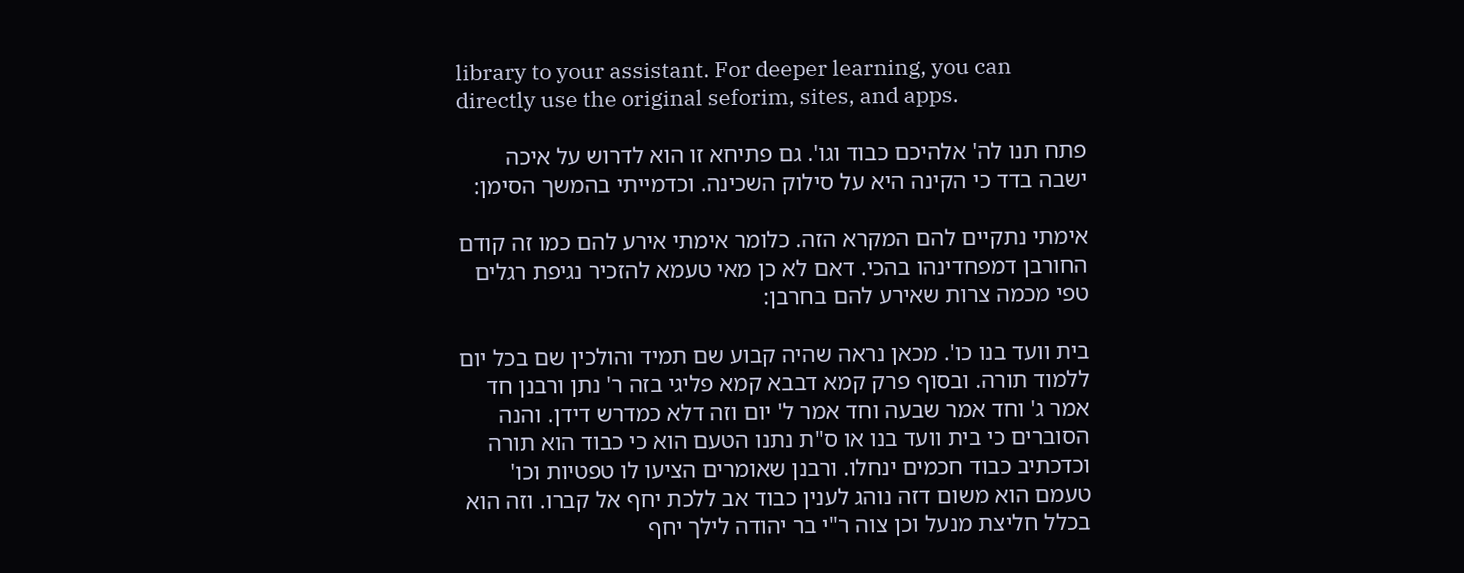library to your assistant. For deeper learning, you can directly use the original seforim, sites, and apps.

פתח תנו לה' אלהיכם כבוד וגו'. גם פתיחא זו הוא לדרוש על איכה ישבה בדד כי הקינה היא על סילוק השכינה. וכדמייתי בהמשך הסימן:

אימתי נתקיים להם המקרא הזה. כלומר אימתי אירע להם כמו זה קודם החורבן דמפחדינהו בהכי. דאם לא כן מאי טעמא להזכיר נגיפת רגלים טפי מכמה צרות שאירע להם בחרבן:

בית וועד בנו כו'. מכאן נראה שהיה קבוע שם תמיד והולכין שם בכל יום ללמוד תורה. ובסוף פרק קמא דבבא קמא פליגי בזה ר' נתן ורבנן חד אמר ג' וחד אמר שבעה וחד אמר ל' יום וזה דלא כמדרש דידן. והנה הסוברים כי בית וועד בנו או ס"ת נתנו הטעם הוא כי כבוד הוא תורה וכדכתיב כבוד חכמים ינחלו. ורבנן שאומרים הציעו לו טפטיות וכו' טעמם הוא משום דזה נוהג לענין כבוד אב ללכת יחף אל קברו. וזה הוא בכלל חליצת מנעל וכן צוה ר"י בר יהודה לילך יחף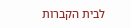לבית הקברות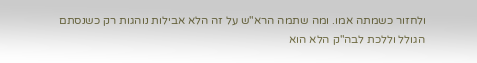ולחזור כשמתה אמו. ומה שתמה הרא"ש על זה הלא אבילות נוהגות רק כשנסתם הגולל וללכת לבה"ק הלא הוא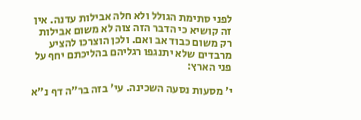לפני סתימת הגולל ולא חלה אבילות עדנה. אין זה קושיא כי הדבר הזה צוה לא משום אבילות רק משום כבוד אב ואם. ולכן הוצרכו להציע מרבדים שלא יתנגפו רגליהם בהליכתם יחף על פני הארץ:

י' מסעות נסעה השכינה. עי' בזה בר"ה דף נ"א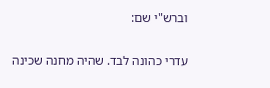וברש"י שם:

עדרי כהונה לבד. שהיה מחנה שכינה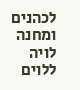לכהנים ומחנה לויה ללוים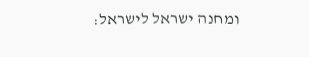ומחנה ישראל לישראל: